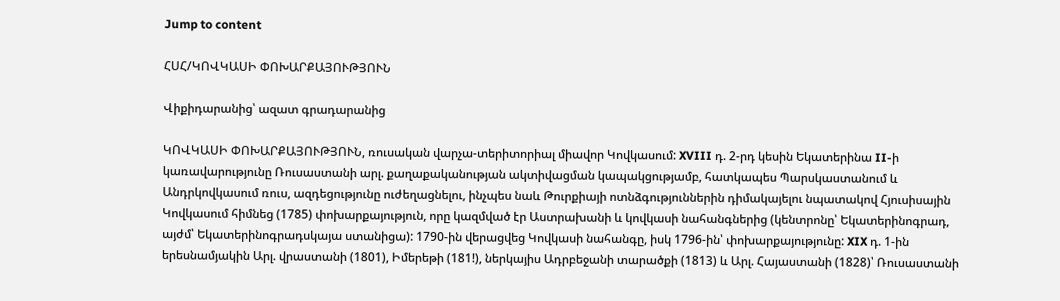Jump to content

ՀՍՀ/ԿՈՎԿԱՍԻ ՓՈԽԱՐՔԱՅՈՒԹՅՈՒՆ

Վիքիդարանից՝ ազատ գրադարանից

ԿՈՎԿԱՍԻ ՓՈԽԱՐՔԱՅՈՒԹՅՈՒՆ, ռուսական վարչա-տերիտորիալ միավոր Կովկասում: XVIII դ. 2-րդ կեսին Եկատերինա II-ի կառավարությունը Ռուսաստանի արլ. քաղաքականության ակտիվացման կապակցությամբ, հատկապես Պարսկաստանում և Անդրկովկասում ռուս, ազդեցությունը ուժեղացնելու, ինչպես նաև Թուրքիայի ոտնձգություններին դիմակայելու նպատակով Հյուսիսային Կովկասում հիմնեց (1785) փոխարքայություն, որը կազմված էր Աստրախանի և կովկասի նահանգներից (կենտրոնը՝ Եկատերինոգրադ, այժմ՝ Եկատերինոգրադսկայա ստանիցա): 1790-ին վերացվեց Կովկասի նահանգը, իսկ 1796-ին՝ փոխարքայությունը: XIX դ. 1-ին երեսնամյակին Արլ. վրաստանի (1801), Իմերեթի (181!), ներկայիս Ադրբեջանի տարածքի (1813) և Արլ. Հայաստանի (1828)՝ Ռուսաստանի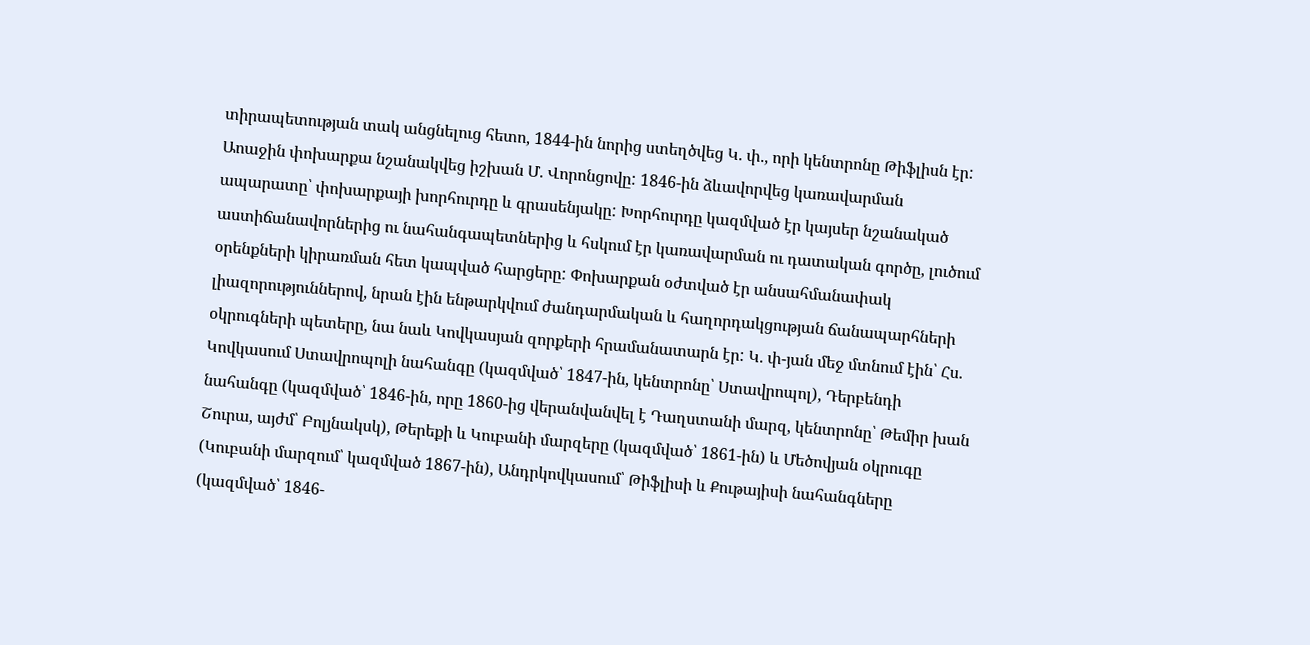տիրապետության տակ անցնելուց հետո, 1844-ին նորից ստեղծվեց Կ. փ., որի կենտրոնը Թիֆլիսն էր: Աոաջին փոխարքա նշանակվեց իշխան Մ. Վորոնցովը: 1846-ին ձևավորվեց կառավարման ապարատը՝ փոխարքայի խորհուրդը և գրասենյակը: Խորհուրդը կազմված էր կայսեր նշանակած աստիճանավորներից ու նահանգապետներից և հսկում էր կառավարման ու դատական գործը, լուծում օրենքների կիրառման հետ կապված հարցերը: Փոխարքան օժտված էր անսահմանափակ լիազորություններով, նրան էին ենթարկվում ժանդարմական և հաղորդակցության ճանապարհների օկրուգների պետերը, նա նաև Կովկասյան զորքերի հրամանատարն էր: Կ. փ-յան մեջ մտնում էին՝ Հս. Կովկասում Ստավրոպոլի նահանգը (կազմված՝ 1847-ին, կենտրոնը՝ Ստավրոպոլ), Դերբենդի նահանգը (կազմված՝ 1846-ին, որը 1860-ից վերանվանվել է Դաղստանի մարզ, կենտրոնը՝ Թեմիր խան Շուրա, այժմ՝ Բոլյնակսկ), Թերեքի և Կուբանի մարզերը (կազմված՝ 1861-ին) և Մեծովյան օկրուգը (Կուբանի մարզում՝ կազմված 1867-ին), Անդրկովկասում՝ Թիֆլիսի և Քութայիսի նահանգները (կազմված՝ 1846-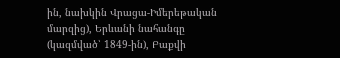ին, նախկին Վրացա-Իմերեթական մարզից), Երևանի նահանգը (կազմված՝ 1849-ին), Բաքվի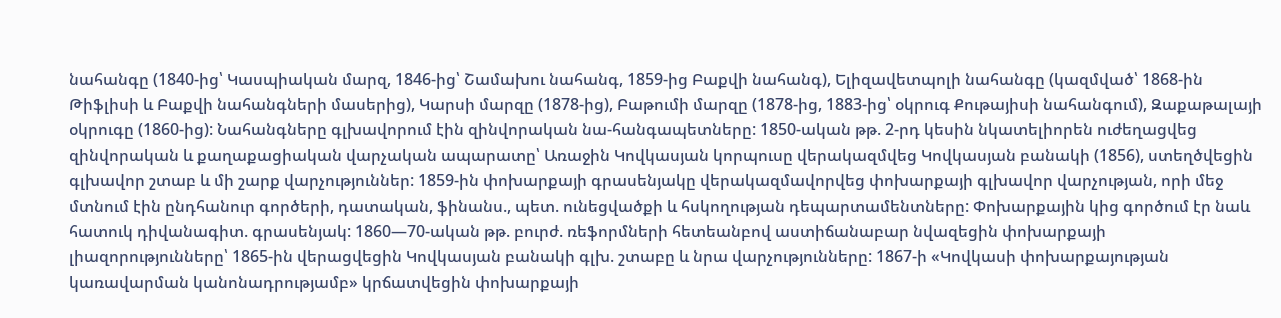նահանգը (1840-ից՝ Կասպիական մարզ, 1846-ից՝ Շամախու նահանգ, 1859-ից Բաքվի նահանգ), Ելիզավետպոլի նահանգը (կազմված՝ 1868-ին Թիֆլիսի և Բաքվի նահանգների մասերից), Կարսի մարզը (1878-ից), Բաթումի մարզը (1878-ից, 1883-ից՝ օկրուգ Քութայիսի նահանգում), Զաքաթալայի օկրուգը (1860-ից): Նահանգները գլխավորում էին զինվորական նա-հանգապետները: 1850-ական թթ. 2-րդ կեսին նկատելիորեն ուժեղացվեց զինվորական և քաղաքացիական վարչական ապարատը՝ Առաջին Կովկասյան կորպուսը վերակազմվեց Կովկասյան բանակի (1856), ստեղծվեցին գլխավոր շտաբ և մի շարք վարչություններ: 1859-ին փոխարքայի գրասենյակը վերակազմավորվեց փոխարքայի գլխավոր վարչության, որի մեջ մտնում էին ընդհանուր գործերի, դատական, ֆինանս., պետ. ունեցվածքի և հսկողության դեպարտամենտները: Փոխարքային կից գործում էր նաև հատուկ դիվանագիտ. գրասենյակ: 1860—70-ական թթ. բուրժ. ռեֆորմների հետեանբով աստիճանաբար նվազեցին փոխարքայի լիազորությունները՝ 1865-ին վերացվեցին Կովկասյան բանակի գլխ. շտաբը և նրա վարչությունները: 1867-ի «Կովկասի փոխարքայության կառավարման կանոնադրությամբ» կրճատվեցին փոխարքայի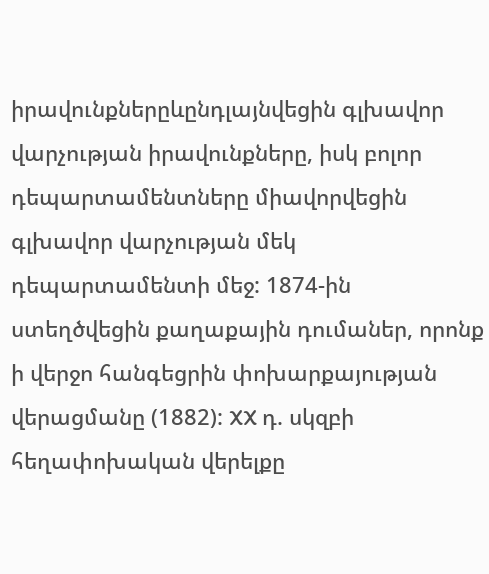իրավունքներըևընդլայնվեցին գլխավոր վարչության իրավունքները, իսկ բոլոր դեպարտամենտները միավորվեցին գլխավոր վարչության մեկ դեպարտամենտի մեջ: 1874-ին ստեղծվեցին քաղաքային դումաներ, որոնք ի վերջո հանգեցրին փոխարքայության վերացմանը (1882): XX դ. սկզբի հեղափոխական վերելքը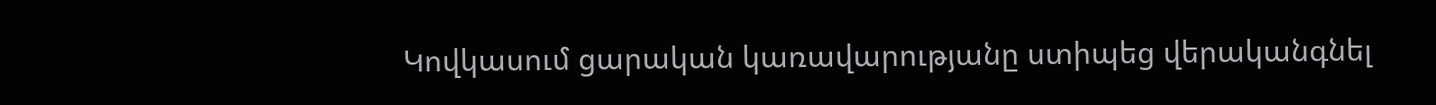Կովկասում ցարական կառավարությանը ստիպեց վերականգնել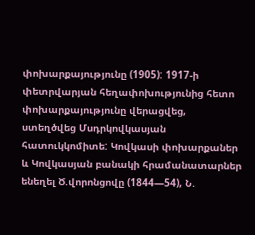փոխարքայությունը (1905): 1917-ի փետրվարյան հեղափոխությունից հետո փոխարքայությունը վերացվեց, ստեղծվեց Մսդրկովկասյան հատուկկոմիտե: Կովկասի փոխարքաներ և Կովկասյան բանակի հրամանատարներ ենեղել Ծ.վորոնցովը (1844—54), Ն.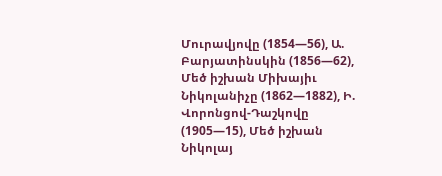Մուրավյովը (1854—56), Ա. Բարյատինսկին (1856—62), Մեծ իշխան Միխայիւ Նիկոլանիչը (1862—1882), Ի. Վորոնցով-Դաշկովը (1905—15), Մեծ իշխան Նիկոլայ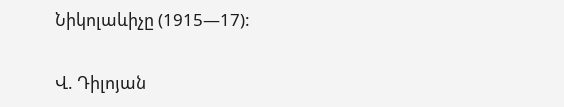Նիկոլաևիչը (1915—17):

Վ. Դիլոյան